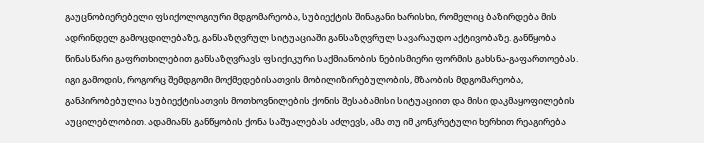გაუცნობიერებელი ფსიქოლოგიური მდგომარეობა, სუბიექტის შინაგანი ხარისხი, რომელიც ბაზირდება მის ადრინდელ გამოცდილებაზე, განსაზღვრულ სიტუაციაში განსაზღვრულ სავარაუდო აქტივობაზე. განწყობა წინასწარი გაფრთხილებით განსაზღვრავს ფსიქიკური საქმიანობის ნებისმიერი ფორმის გახსნა-გაფართოებას. იგი გამოდის, როგორც შემდგომი მოქმედებისათვის მობილიზირებულობის, მზაობის მდგომარეობა, განპირობებულია სუბიექტისათვის მოთხოვნილების ქონის შესაბამისი სიტუაციით და მისი დაკმაყოფილების აუცილებლობით. ადამიანს განწყობის ქონა საშუალებას აძლევს, ამა თუ იმ კონკრეტული ხერხით რეაგირება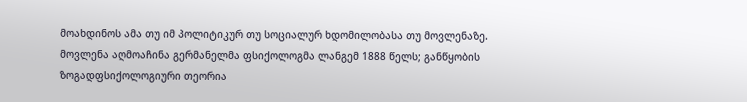მოახდინოს ამა თუ იმ პოლიტიკურ თუ სოციალურ ხდომილობასა თუ მოვლენაზე. მოვლენა აღმოაჩინა გერმანელმა ფსიქოლოგმა ლანგემ 1888 წელს; განწყობის ზოგადფსიქოლოგიური თეორია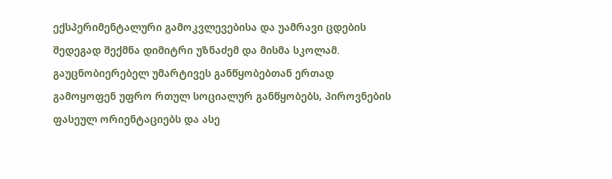ექსპერიმენტალური გამოკვლევებისა და უამრავი ცდების შედეგად შექმნა დიმიტრი უზნაძემ და მისმა სკოლამ. გაუცნობიერებელ უმარტივეს განწყობებთან ერთად გამოყოფენ უფრო რთულ სოციალურ განწყობებს, პიროვნების ფასეულ ორიენტაციებს და ასე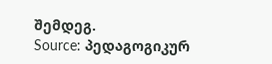შემდეგ.
Source: პედაგოგიკურ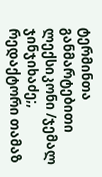ტერმინთა განმარტებითი ლექსიკონი /ჯემალ ჯინჯიხაძე;, რედაქტორი თამაზ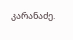კარანაძე.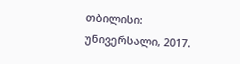თბილისი: უნივერსალი, 2017.